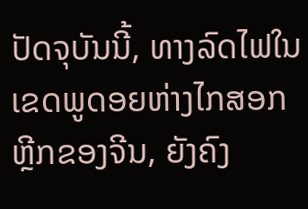ປັດຈຸບັນນີ້, ທາງລົດໄຟໃນເຂດພູດອຍຫ່າງໄກສອກຫຼີກຂອງຈີນ, ຍັງຄົງ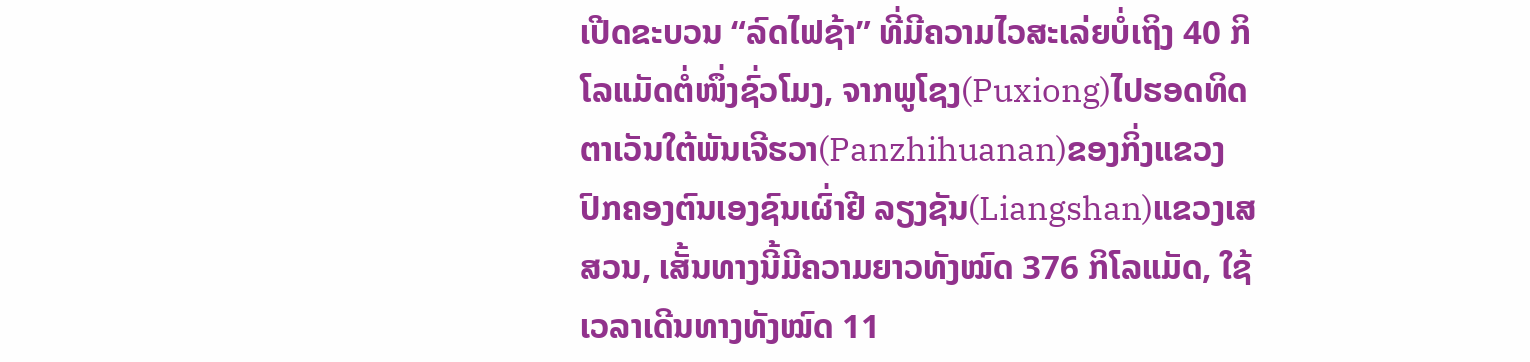ເປີດຂະບວນ “ລົດໄຟຊ້າ” ທີ່ມີຄວາມໄວສະເລ່ຍບໍ່ເຖິງ 40 ກິໂລແມັດຕໍ່ໜຶ່ງຊົ່ວໂມງ, ຈາກພູໂຊງ(Puxiong)ໄປຮອດທິດຕາເວັນໃຕ້ພັນເຈີຮວາ(Panzhihuanan)ຂອງກິ່ງແຂວງປົກຄອງຕົນເອງຊົນເຜົ່າຢີ ລຽງຊັນ(Liangshan)ແຂວງເສສວນ, ເສັ້ນທາງນີ້ມີຄວາມຍາວທັງໝົດ 376 ກິໂລແມັດ, ໃຊ້ເວລາເດີນທາງທັງໝົດ 11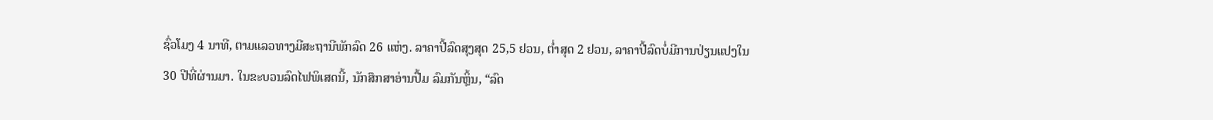ຊົ່ວໂມງ 4 ນາທີ, ຕາມແລວທາງມີສະຖານີພັກລົດ 26 ແຫ່ງ. ລາຄາປີ້ລົດສຸງສຸດ 25,5 ຢວນ, ຕ່ຳສຸດ 2 ຢວນ, ລາຄາປີ້ລົດບໍ່ມີການປ່ຽນແປງໃນ 30 ປີທີ່ຜ່ານມາ. ໃນຂະບວນລົດໄຟພິເສດນີ້, ນັກສຶກສາອ່ານປື້ມ ລົມກັນຫຼິ້ນ, “ລົດ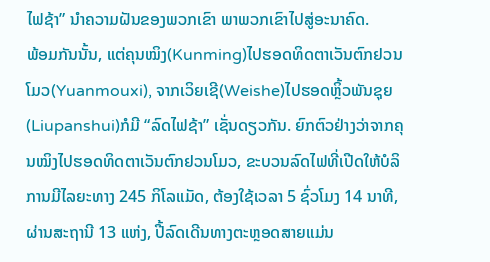ໄຟຊ້າ” ນຳຄວາມຝັນຂອງພວກເຂົາ ພາພວກເຂົາໄປສູ່ອະນາຄົດ.
ພ້ອມກັນນັ້ນ, ແຕ່ຄຸນໝິງ(Kunming)ໄປຮອດທິດຕາເວັນຕົກຢວນໂມວ(Yuanmouxi), ຈາກເວິຍເຊີ(Weishe)ໄປຮອດຫຼິ້ວພັນຊຸຍ(Liupanshui)ກໍມີ “ລົດໄຟຊ້າ” ເຊັ່ນດຽວກັນ. ຍົກຕົວຢ່າງວ່າຈາກຄຸນໝິງໄປຮອດທິດຕາເວັນຕົກຢວນໂມວ, ຂະບວນລົດໄຟທີ່ເປີດໃຫ້ບໍລິການມີໄລຍະທາງ 245 ກິໂລແມັດ, ຕ້ອງໃຊ້ເວລາ 5 ຊົ່ວໂມງ 14 ນາທີ, ຜ່ານສະຖານີ 13 ແຫ່ງ, ປີ້ລົດເດີນທາງຕະຫຼອດສາຍແມ່ນ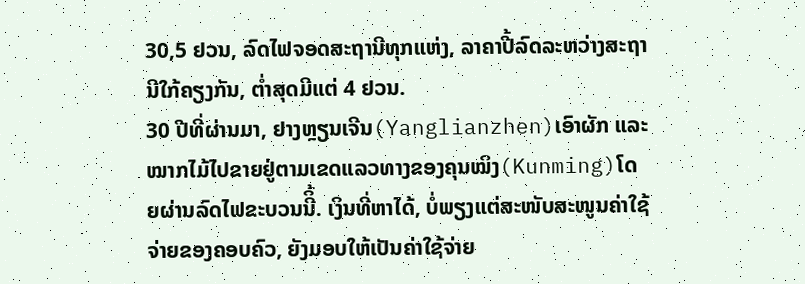30,5 ຢວນ, ລົດໄຟຈອດສະຖານີທຸກແຫ່ງ, ລາຄາປີ້ລົດລະຫວ່າງສະຖານີໃກ້ຄຽງກັນ, ຕ່ຳສຸດມີແຕ່ 4 ຢວນ.
30 ປີທີ່ຜ່ານມາ, ຢາງຫຼຽນເຈີນ(Yanglianzhen)ເອົາຜັກ ແລະ ໝາກໄມ້ໄປຂາຍຢູ່ຕາມເຂດແລວທາງຂອງຄຸນໝິງ(Kunming)ໂດຍຜ່ານລົດໄຟຂະບວນນີິ້. ເງິນທີ່ຫາໄດ້, ບໍ່ພຽງແຕ່ສະໜັບສະໜູນຄ່າໃຊ້ຈ່າຍຂອງຄອບຄົວ, ຍັງມອບໃຫ້ເປັນຄ່າໃຊ້ຈ່າຍ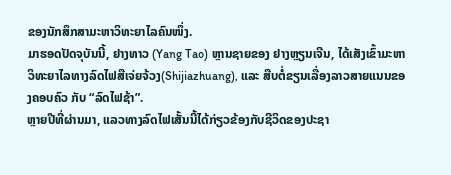ຂອງນັກສຶກສາມະຫາວິທະຍາໄລຄົນໜຶ່ງ.
ມາຮອດປັດຈຸບັນນີ້, ຢາງທາວ (Yang Tao) ຫຼານຊາຍຂອງ ຢາງຫຼຽນເຈີນ, ໄດ້ເສັງເຂົ້າມະຫາວິທະຍາໄລທາງລົດໄຟສືເຈ່ຍຈ້ວງ(Shijiazhuang), ແລະ ສືບຕໍ່ຂຽນເລື່ອງລາວສາຍແນນຂອງຄອບຄົວ ກັບ “ລົດໄຟຊ້າ”.
ຫຼາຍປີທີ່ຜ່ານມາ, ແລວທາງລົດໄຟເສັ້ນນີ້ໄດ້ກ່ຽວຂ້ອງກັບຊີວິດຂອງປະຊາ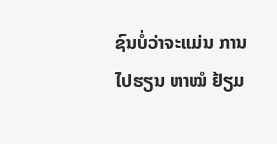ຊົນບໍ່ວ່າຈະແມ່ນ ການໄປຮຽນ ຫາໝໍ ຢ້ຽມ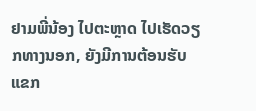ຢາມພີ່ນ້ອງ ໄປຕະຫຼາດ ໄປເຮັດວຽກທາງນອກ, ຍັງມີການຕ້ອນຮັບແຂກ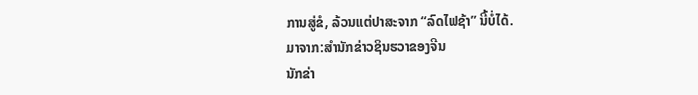ການສູ່ຂໍ, ລ້ວນແຕ່ປາສະຈາກ “ລົດໄຟຊ້າ” ນີ້ບໍ່ໄດ້.
ມາຈາກ:ສຳນັກຂ່າວຊິນຮວາຂອງຈີນ
ນັກຂ່າ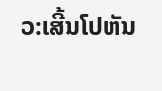ວ:ເສີ້ນໂປຫັນ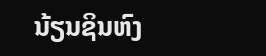ນ້ຽນຊິນຫົງ